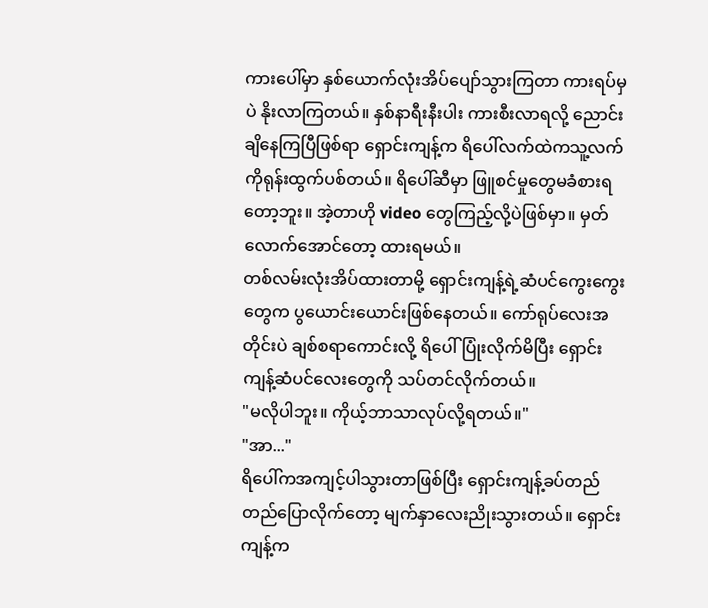ကားပေါ်မှာ နှစ်ယောက်လုံးအိပ်ပျော်သွားကြတာ ကားရပ်မှပဲ နိုးလာကြတယ်။ နှစ်နာရီးနီးပါး ကားစီးလာရလို့ ညောင်းချိနေကြပြီဖြစ်ရာ ရှောင်းကျန့်က ရိပေါ်လက်ထဲကသူ့လက်ကိုရုန်းထွက်ပစ်တယ်။ ရိပေါ်ဆီမှာ ဖြူစင်မှုတွေမခံစားရတော့ဘူး။ အဲ့တာဟို video တွေကြည့်လို့ပဲဖြစ်မှာ။ မှတ်လောက်အောင်တော့ ထားရမယ်။
တစ်လမ်းလုံးအိပ်ထားတာမို့ ရှောင်းကျန့်ရဲ့ဆံပင်ကွေးကွေးတွေက ပွယောင်းယောင်းဖြစ်နေတယ်။ ကော်ရုပ်လေးအတိုင်းပဲ ချစ်စရာကောင်းလို့ ရိပေါ်ပြုံးလိုက်မိပြီး ရှောင်းကျန့်ဆံပင်လေးတွေကို သပ်တင်လိုက်တယ်။
"မလိုပါဘူး။ ကိုယ့်ဘာသာလုပ်လို့ရတယ်။"
"အာ..."
ရိပေါ်ကအကျင့်ပါသွားတာဖြစ်ပြီး ရှောင်းကျန့်ခပ်တည်တည်ပြောလိုက်တော့ မျက်နှာလေးညိုးသွားတယ်။ ရှောင်းကျန့်က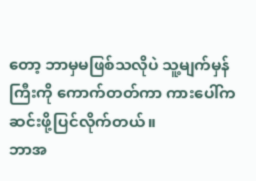တော့ ဘာမှမဖြစ်သလိုပဲ သူ့မျက်မှန်ကြီးကို ကောက်တတ်ကာ ကားပေါ်ကဆင်းဖို့ပြင်လိုက်တယ်။
ဘာအ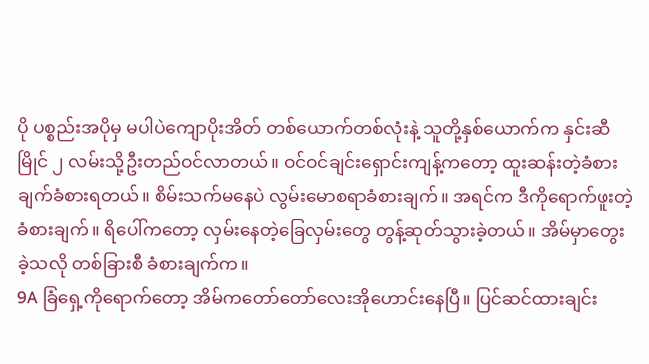ပို ပစ္စည်းအပိုမှ မပါပဲကျောပိုးအိတ် တစ်ယောက်တစ်လုံးနဲ့ သူတို့နှစ်ယောက်က နှင်းဆီမြိုင် ၂ လမ်းသို့ဦးတည်ဝင်လာတယ်။ ဝင်ဝင်ချင်းရှောင်းကျန့်ကတော့ ထူးဆန်းတဲ့ခံစားချက်ခံစားရတယ်။ စိမ်းသက်မနေပဲ လွမ်းမောစရာခံစားချက်။ အရင်က ဒီကိုရောက်ဖူးတဲ့ခံစားချက်။ ရိပေါ်ကတော့ လှမ်းနေတဲ့ခြေလှမ်းတွေ တွန့်ဆုတ်သွားခဲ့တယ်။ အိမ်မှာတွေးခဲ့သလို တစ်ခြားစီ ခံစားချက်က။
9A ခြံရှေ့ကိုရောက်တော့ အိမ်ကတော်တော်လေးအိုဟောင်းနေပြီ။ ပြင်ဆင်ထားချင်း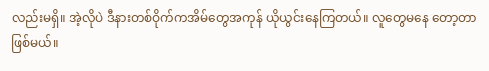လည်းမရှိ။ အဲ့လိုပဲ ဒီနားတစ်ဝိုက်ကအိမ်တွေအကုန် ယိုယွင်းနေကြတယ်။ လူတွေမနေ တော့တာဖြစ်မယ်။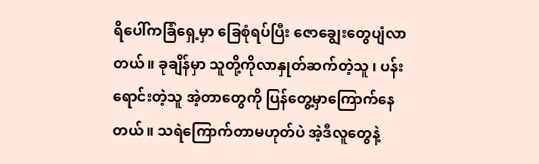ရိပေါ်ကခြံရှေ့မှာ ခြေစုံရပ်ပြီး ဇောချွေးတွေပျံလာတယ်။ ခုချိန်မှာ သူတို့ကိုလာနှုတ်ဆက်တဲ့သူ ၊ ပန်းရောင်းတဲ့သူ အဲ့တာတွေကို ပြန်တွေ့မှာကြောက်နေတယ်။ သရဲကြောက်တာမဟုတ်ပဲ အဲ့ဒီလူတွေနဲ့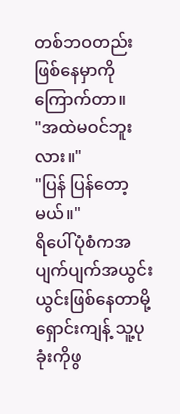တစ်ဘဝတည်းဖြစ်နေမှာကိုကြောက်တာ။
"အထဲမဝင်ဘူးလား။"
"ပြန် ပြန်တော့မယ်။"
ရိပေါ်ပုံစံကအပျက်ပျက်အယွင်းယွင်းဖြစ်နေတာမို့ ရှောင်းကျန့် သူ့ပုခုံးကိုဖွ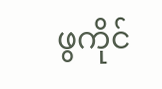ဖွကိုင်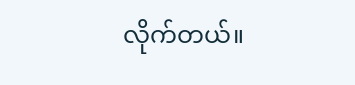လိုက်တယ်။